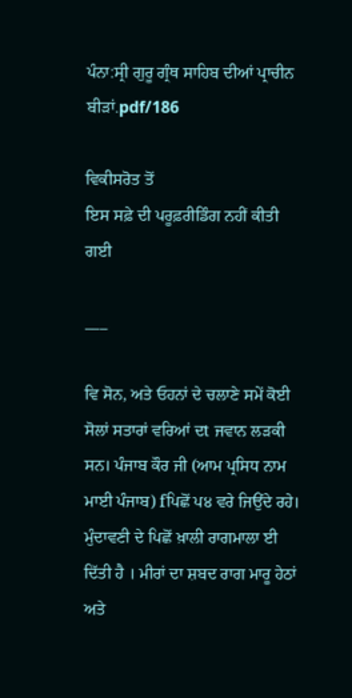ਪੰਨਾ:ਸ੍ਰੀ ਗੁਰੂ ਗ੍ਰੰਥ ਸਾਹਿਬ ਦੀਆਂ ਪ੍ਰਾਚੀਨ ਬੀੜਾਂ.pdf/186

ਵਿਕੀਸਰੋਤ ਤੋਂ
ਇਸ ਸਫ਼ੇ ਦੀ ਪਰੂਫ਼ਰੀਡਿੰਗ ਨਹੀਂ ਕੀਤੀ ਗਈ

___

ਵਿ ਸੋਨ, ਅਤੇ ਓਹਨਾਂ ਦੇ ਚਲਾਣੇ ਸਮੇਂ ਕੋਈ ਸੋਲਾਂ ਸਤਾਰਾਂ ਵਰਿਆਂ ਦt ਜਵਾਨ ਲੜਕੀ ਸਨ। ਪੰਜਾਬ ਕੌਰ ਜੀ (ਆਮ ਪ੍ਰਸਿਧ ਨਾਮ ਮਾਈ ਪੰਜਾਬ) fਪਿਛੋਂ ਪ੪ ਵਰੇ ਜਿਉਂਦੇ ਰਹੇ। ਮੁੰਦਾਵਣੀ ਦੇ ਪਿਛੋਂ ਖ਼ਾਲੀ ਰਾਗਮਾਲਾ ਈ ਦਿੱਤੀ ਹੈ । ਮੀਰਾਂ ਦਾ ਸ਼ਬਦ ਰਾਗ ਮਾਰੂ ਹੇਠਾਂ ਅਤੇ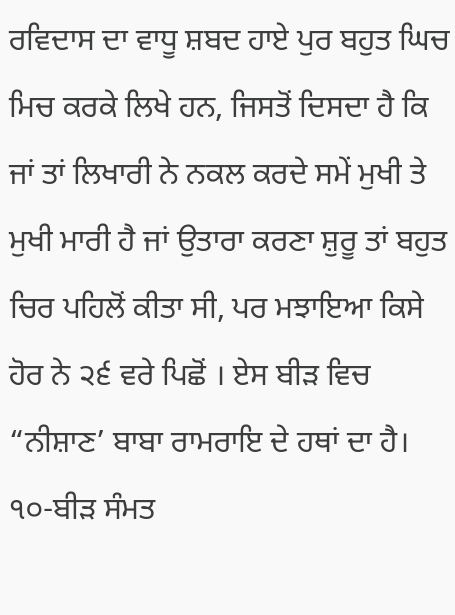ਰਵਿਦਾਸ ਦਾ ਵਾਧੂ ਸ਼ਬਦ ਹਾਏ ਪੁਰ ਬਹੁਤ ਘਿਚ ਮਿਚ ਕਰਕੇ ਲਿਖੇ ਹਨ, ਜਿਸਤੋਂ ਦਿਸਦਾ ਹੈ ਕਿ ਜਾਂ ਤਾਂ ਲਿਖਾਰੀ ਨੇ ਨਕਲ ਕਰਦੇ ਸਮੇਂ ਮੁਖੀ ਤੇ ਮੁਖੀ ਮਾਰੀ ਹੈ ਜਾਂ ਉਤਾਰਾ ਕਰਣਾ ਸ਼ੁਰੂ ਤਾਂ ਬਹੁਤ ਚਿਰ ਪਹਿਲੋਂ ਕੀਤਾ ਸੀ, ਪਰ ਮਝਾਇਆ ਕਿਸੇ ਹੋਰ ਨੇ ੨੬ ਵਰੇ ਪਿਛੋਂ । ਏਸ ਬੀੜ ਵਿਚ “ਨੀਸ਼ਾਣ’ ਬਾਬਾ ਰਾਮਰਾਇ ਦੇ ਹਥਾਂ ਦਾ ਹੈ। ੧੦-ਬੀੜ ਸੰਮਤ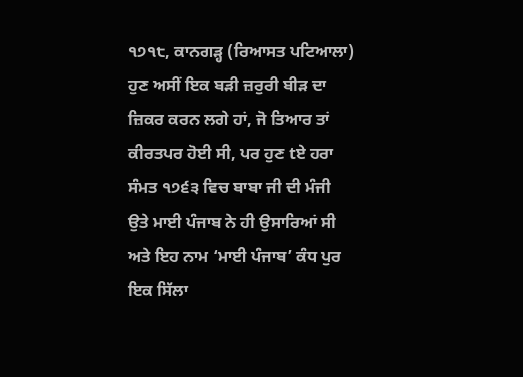੧੭੧੮, ਕਾਨਗੜ੍ਹ (ਰਿਆਸਤ ਪਟਿਆਲਾ) ਹੁਣ ਅਸੀਂ ਇਕ ਬੜੀ ਜ਼ਰੁਰੀ ਬੀੜ ਦਾ ਜ਼ਿਕਰ ਕਰਨ ਲਗੇ ਹਾਂ, ਜੋ ਤਿਆਰ ਤਾਂ ਕੀਰਤਪਰ ਹੋਈ ਸੀ, ਪਰ ਹੁਣ tਏ ਹਰਾ ਸੰਮਤ ੧੭੬੩ ਵਿਚ ਬਾਬਾ ਜੀ ਦੀ ਮੰਜੀ ਉਤੇ ਮਾਈ ਪੰਜਾਬ ਨੇ ਹੀ ਉਸਾਰਿਆਂ ਸੀ ਅਤੇ ਇਹ ਨਾਮ ‘ਮਾਈ ਪੰਜਾਬ’ ਕੰਧ ਪੁਰ ਇਕ ਸਿੱਲਾ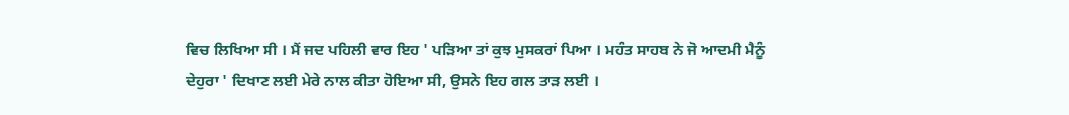ਵਿਚ ਲਿਖਿਆ ਸੀ । ਮੈਂ ਜਦ ਪਹਿਲੀ ਵਾਰ ਇਹ ' ਪੜਿਆ ਤਾਂ ਕੁਝ ਮੁਸਕਰਾਂ ਪਿਆ । ਮਹੰਤ ਸਾਹਬ ਨੇ ਜੋ ਆਦਮੀ ਮੈਨੂੰ ਦੇਹੁਰਾ ' ਦਿਖਾਣ ਲਈ ਮੇਰੇ ਨਾਲ ਕੀਤਾ ਹੋਇਆ ਸੀ, ਉਸਨੇ ਇਹ ਗਲ ਤਾੜ ਲਈ ।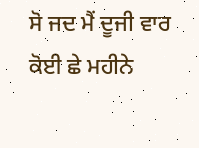ਸੋ ਜਦ ਮੈਂ ਦੂਜੀ ਵਾਰ ਕੋਈ ਛੇ ਮਹੀਨੇ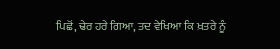ਪਿਛੋਂ, ਢੇਰ ਹਰੇ ਗਿਆ, ਤਦ ਵੇਖਿਆ ਕਿ ਖ਼ਤਰੇ ਨੂੰ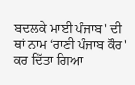ਬਦਲਕੇ ਮਾਈ ਪੰਜਾਬ' ਦੀ ਥਾਂ ਨਾਮ ‘ਰਾਣੀ ਪੰਜਾਬ ਕੌਰ' ਕਰ ਦਿੱਤਾ ਗਿਆ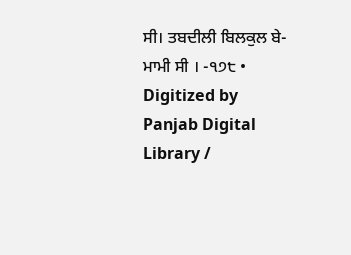ਸੀ। ਤਬਦੀਲੀ ਬਿਲਕੁਲ ਬੇ-ਮਾਮੀ ਸੀ । -੧੭੮ • Digitized by Panjab Digital Library /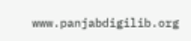www.panjabdigilib.org